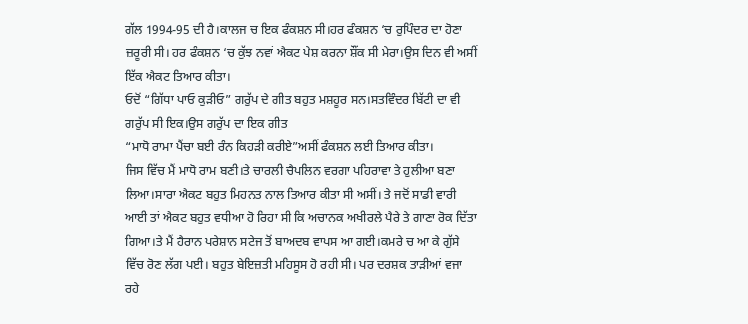ਗੱਲ 1994-95 ਦੀ ਹੈ।ਕਾਲਜ ਚ ਇਕ ਫੰਕਸ਼ਨ ਸੀ।ਹਰ ਫੰਕਸ਼ਨ ‘ਚ ਰੁਪਿੰਦਰ ਦਾ ਹੋਣਾ ਜ਼ਰੂਰੀ ਸੀ। ਹਰ ਫੰਕਸ਼ਨ ‘ਚ ਕੁੱਝ ਨਵਾਂ ਐਕਟ ਪੇਸ਼ ਕਰਨਾ ਸ਼ੌਂਕ ਸੀ ਮੇਰਾ।ਉਸ ਦਿਨ ਵੀ ਅਸੀਂ ਇੱਕ ਐਕਟ ਤਿਆਰ ਕੀਤਾ।
ਓਦੋਂ “ਗਿੱਧਾ ਪਾਓ ਕੁੜੀਓ” ਗਰੁੱਪ ਦੇ ਗੀਤ ਬਹੁਤ ਮਸ਼ਹੂਰ ਸਨ।ਸਤਵਿੰਦਰ ਬਿੱਟੀ ਦਾ ਵੀ ਗਰੁੱਪ ਸੀ ਇਕ।ਉਸ ਗਰੁੱਪ ਦਾ ਇਕ ਗੀਤ
“ਮਾਧੋ ਰਾਮਾ ਪੈਂਚਾ ਬਈ ਰੰਨ ਕਿਹੜੀ ਕਰੀਏ”ਅਸੀਂ ਫੰਕਸ਼ਨ ਲਈ ਤਿਆਰ ਕੀਤਾ।
ਜਿਸ ਵਿੱਚ ਮੈਂ ਮਾਧੋ ਰਾਮ ਬਣੀ।ਤੇ ਚਾਰਲੀ ਚੈਪਲਿਨ ਵਰਗਾ ਪਹਿਰਾਵਾ ਤੇ ਹੁਲੀਆ ਬਣਾ ਲਿਆ।ਸਾਰਾ ਐਕਟ ਬਹੁਤ ਮਿਹਨਤ ਨਾਲ ਤਿਆਰ ਕੀਤਾ ਸੀ ਅਸੀਂ। ਤੇ ਜਦੋਂ ਸਾਡੀ ਵਾਰੀ ਆਈ ਤਾਂ ਐਕਟ ਬਹੁਤ ਵਧੀਆ ਹੋ ਰਿਹਾ ਸੀ ਕਿ ਅਚਾਨਕ ਅਖੀਰਲੇ ਪੈਰੇ ਤੇ ਗਾਣਾ ਰੋਕ ਦਿੱਤਾ ਗਿਆ।ਤੇ ਮੈਂ ਹੈਰਾਨ ਪਰੇਸ਼ਾਨ ਸਟੇਜ ਤੋਂ ਬਾਅਦਬ ਵਾਪਸ ਆ ਗਈ।ਕਮਰੇ ਚ ਆ ਕੇ ਗੁੱਸੇ ਵਿੱਚ ਰੋਣ ਲੱਗ ਪਈ। ਬਹੁਤ ਬੇਇਜ਼ਤੀ ਮਹਿਸੂਸ ਹੋ ਰਹੀ ਸੀ। ਪਰ ਦਰਸ਼ਕ ਤਾੜੀਆਂ ਵਜਾ ਰਹੇ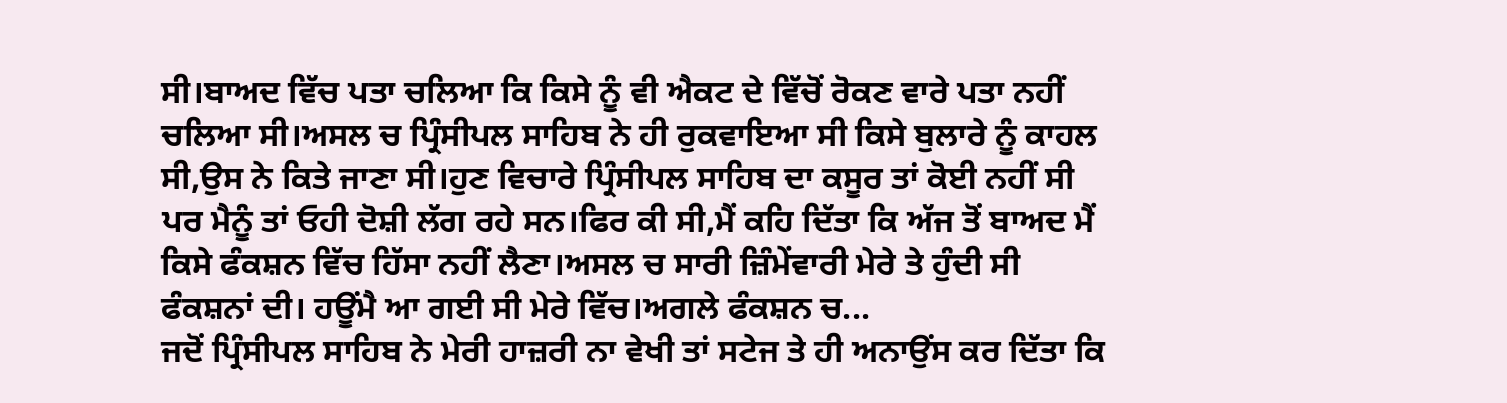ਸੀ।ਬਾਅਦ ਵਿੱਚ ਪਤਾ ਚਲਿਆ ਕਿ ਕਿਸੇ ਨੂੰ ਵੀ ਐਕਟ ਦੇ ਵਿੱਚੋਂ ਰੋਕਣ ਵਾਰੇ ਪਤਾ ਨਹੀਂ ਚਲਿਆ ਸੀ।ਅਸਲ ਚ ਪ੍ਰਿੰਸੀਪਲ ਸਾਹਿਬ ਨੇ ਹੀ ਰੁਕਵਾਇਆ ਸੀ ਕਿਸੇ ਬੁਲਾਰੇ ਨੂੰ ਕਾਹਲ ਸੀ,ਉਸ ਨੇ ਕਿਤੇ ਜਾਣਾ ਸੀ।ਹੁਣ ਵਿਚਾਰੇ ਪ੍ਰਿੰਸੀਪਲ ਸਾਹਿਬ ਦਾ ਕਸੂਰ ਤਾਂ ਕੋਈ ਨਹੀਂ ਸੀ ਪਰ ਮੈਨੂੰ ਤਾਂ ਓਹੀ ਦੋਸ਼ੀ ਲੱਗ ਰਹੇ ਸਨ।ਫਿਰ ਕੀ ਸੀ,ਮੈਂ ਕਹਿ ਦਿੱਤਾ ਕਿ ਅੱਜ ਤੋਂ ਬਾਅਦ ਮੈਂ ਕਿਸੇ ਫੰਕਸ਼ਨ ਵਿੱਚ ਹਿੱਸਾ ਨਹੀਂ ਲੈਣਾ।ਅਸਲ ਚ ਸਾਰੀ ਜ਼ਿੰਮੇਂਵਾਰੀ ਮੇਰੇ ਤੇ ਹੁੰਦੀ ਸੀ ਫੰਕਸ਼ਨਾਂ ਦੀ। ਹਊਂਮੈ ਆ ਗਈ ਸੀ ਮੇਰੇ ਵਿੱਚ।ਅਗਲੇ ਫੰਕਸ਼ਨ ਚ...
ਜਦੋਂ ਪ੍ਰਿੰਸੀਪਲ ਸਾਹਿਬ ਨੇ ਮੇਰੀ ਹਾਜ਼ਰੀ ਨਾ ਵੇਖੀ ਤਾਂ ਸਟੇਜ ਤੇ ਹੀ ਅਨਾਉਂਸ ਕਰ ਦਿੱਤਾ ਕਿ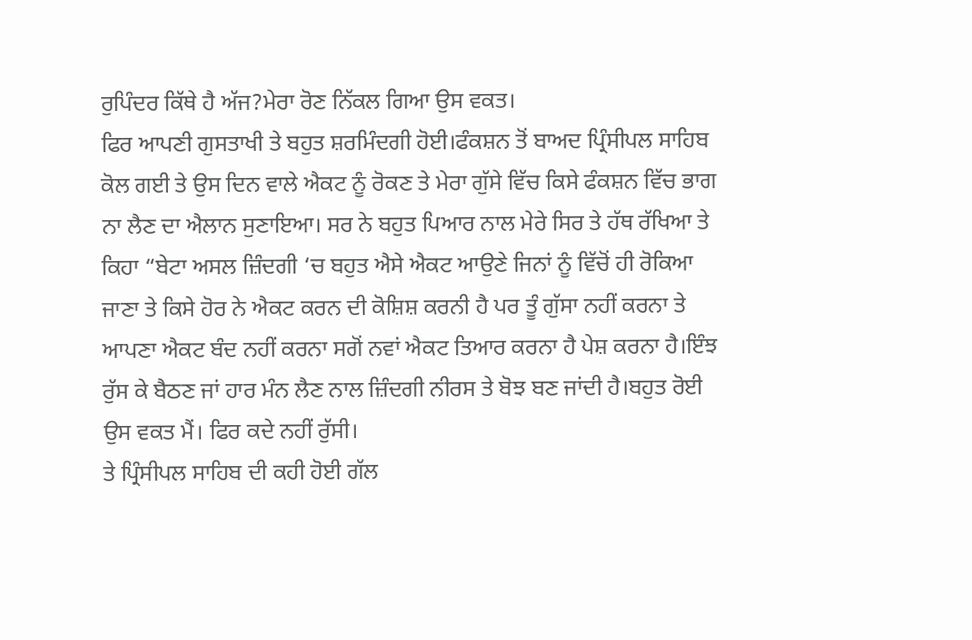ਰੁਪਿੰਦਰ ਕਿੱਥੇ ਹੈ ਅੱਜ?ਮੇਰਾ ਰੋਣ ਨਿੱਕਲ ਗਿਆ ਉਸ ਵਕਤ।
ਫਿਰ ਆਪਣੀ ਗੁਸਤਾਖੀ ਤੇ ਬਹੁਤ ਸ਼ਰਮਿੰਦਗੀ ਹੋਈ।ਫੰਕਸ਼ਨ ਤੋਂ ਬਾਅਦ ਪ੍ਰਿੰਸੀਪਲ ਸਾਹਿਬ ਕੋਲ ਗਈ ਤੇ ਉਸ ਦਿਨ ਵਾਲੇ ਐਕਟ ਨੂੰ ਰੋਕਣ ਤੇ ਮੇਰਾ ਗੁੱਸੇ ਵਿੱਚ ਕਿਸੇ ਫੰਕਸ਼ਨ ਵਿੱਚ ਭਾਗ ਨਾ ਲੈਣ ਦਾ ਐਲਾਨ ਸੁਣਾਇਆ। ਸਰ ਨੇ ਬਹੁਤ ਪਿਆਰ ਨਾਲ ਮੇਰੇ ਸਿਰ ਤੇ ਹੱਥ ਰੱਖਿਆ ਤੇ ਕਿਹਾ “ਬੇਟਾ ਅਸਲ ਜ਼ਿੰਦਗੀ ‘ਚ ਬਹੁਤ ਐਸੇ ਐਕਟ ਆਉਣੇ ਜਿਨਾਂ ਨੂੰ ਵਿੱਚੋਂ ਹੀ ਰੋਕਿਆ ਜਾਣਾ ਤੇ ਕਿਸੇ ਹੋਰ ਨੇ ਐਕਟ ਕਰਨ ਦੀ ਕੋਸ਼ਿਸ਼ ਕਰਨੀ ਹੈ ਪਰ ਤੂੰ ਗੁੱਸਾ ਨਹੀਂ ਕਰਨਾ ਤੇ ਆਪਣਾ ਐਕਟ ਬੰਦ ਨਹੀਂ ਕਰਨਾ ਸਗੋਂ ਨਵਾਂ ਐਕਟ ਤਿਆਰ ਕਰਨਾ ਹੈ ਪੇਸ਼ ਕਰਨਾ ਹੈ।ਇੰਝ ਰੁੱਸ ਕੇ ਬੈਠਣ ਜਾਂ ਹਾਰ ਮੰਨ ਲੈਣ ਨਾਲ ਜ਼ਿੰਦਗੀ ਨੀਰਸ ਤੇ ਬੋਝ ਬਣ ਜਾਂਦੀ ਹੈ।ਬਹੁਤ ਰੋਈ ਉਸ ਵਕਤ ਮੈਂ। ਫਿਰ ਕਦੇ ਨਹੀਂ ਰੁੱਸੀ।
ਤੇ ਪ੍ਰਿੰਸੀਪਲ ਸਾਹਿਬ ਦੀ ਕਹੀ ਹੋਈ ਗੱਲ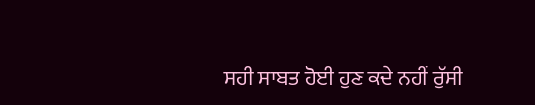ਸਹੀ ਸਾਬਤ ਹੋਈ ਹੁਣ ਕਦੇ ਨਹੀਂ ਰੁੱਸੀ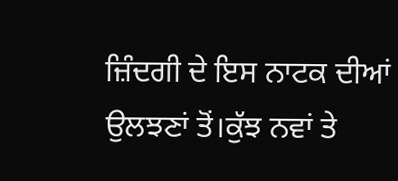ਜ਼ਿੰਦਗੀ ਦੇ ਇਸ ਨਾਟਕ ਦੀਆਂ ਉਲਝਣਾਂ ਤੋਂ।ਕੁੱਝ ਨਵਾਂ ਤੇ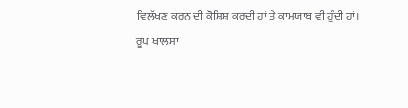ਵਿਲੱਖਣ ਕਰਨ ਦੀ ਕੋਸ਼ਿਸ਼ ਕਰਦੀ ਹਾਂ ਤੇ ਕਾਮਯਾਬ ਵੀ ਹੁੰਦੀ ਹਾਂ।
ਰੂਪ ਖਾਲਸਾ